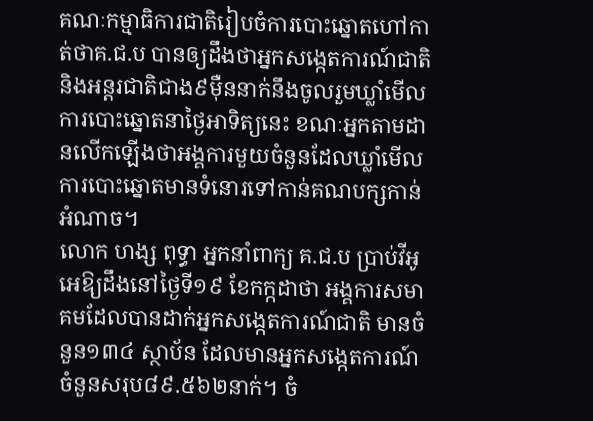គណៈកម្មាធិការជាតិរៀបចំការបោះឆ្នោតហៅកាត់ថាគ.ជ.ប បានឲ្យដឹងថាអ្នកសង្កេតការណ៍ជាតិ និងអន្តរជាតិជាង៩ម៉ឺននាក់នឹងចូលរួមឃ្លាំមើលការបោះឆ្នោតនាថ្ងៃអាទិត្យនេះ ខណៈអ្នកតាមដានលើកឡើងថាអង្គការមួយចំនួនដែលឃ្លាំមើលការបោះឆ្នោតមានទំនោរទៅកាន់គណបក្សកាន់អំណាច។
លោក ហង្ស ពុទ្ធា អ្នកនាំពាក្យ គ.ជ.ប ប្រាប់វីអូអេឱ្យដឹងនៅថ្ងៃទី១៩ ខែកក្កដាថា អង្គការសមាគមដែលបានដាក់អ្នកសង្កេតការណ៍ជាតិ មានចំនួន១៣៤ ស្ថាប័ន ដែលមានអ្នកសង្កេតការណ៍ចំនួនសរុប៨៩.៥៦២នាក់។ ចំ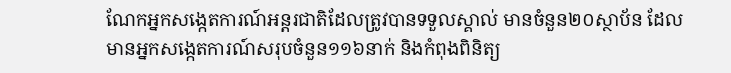ណែកអ្នកសង្កេតការណ៍អន្តរជាតិដែលត្រូវបានទទួលស្គាល់ មានចំនួន២០ស្ថាប័ន ដែលមានអ្នកសង្កេតការណ៍សរុបចំនួន១១៦នាក់ និងកំពុងពិនិត្យ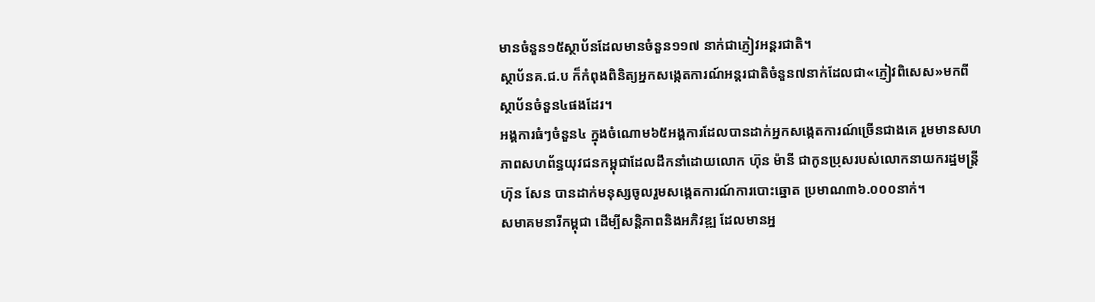មានចំនួន១៥ស្ថាប័នដែលមានចំនួន១១៧ នាក់ជាភ្ញៀវអន្ដរជាតិ។
ស្ថាប័នគ.ជ.ប ក៏កំពុងពិនិត្យអ្នកសង្កេតការណ៍អន្តរជាតិចំនួន៧នាក់ដែលជា«ភ្ញៀវពិសេស»មកពីស្ថាប័នចំនួន៤ផងដែរ។
អង្គការធំៗចំនួន៤ ក្នុងចំណោម៦៥អង្គការដែលបានដាក់អ្នកសង្កេតការណ៍ច្រើនជាងគេ រួមមានសហភាពសហព័ន្ធយុវជនកម្ពុជាដែលដឹកនាំដោយលោក ហ៊ុន ម៉ានី ជាកូនប្រុសរបស់លោកនាយករដ្ឋមន្រ្ដី ហ៊ុន សែន បានដាក់មនុស្សចូលរួមសង្កេតការណ៍ការបោះឆ្នោត ប្រមាណ៣៦.០០០នាក់។
សមាគមនារីកម្ពុជា ដើម្បីសន្ដិភាពនិងអភិវឌ្ឍ ដែលមានអ្ន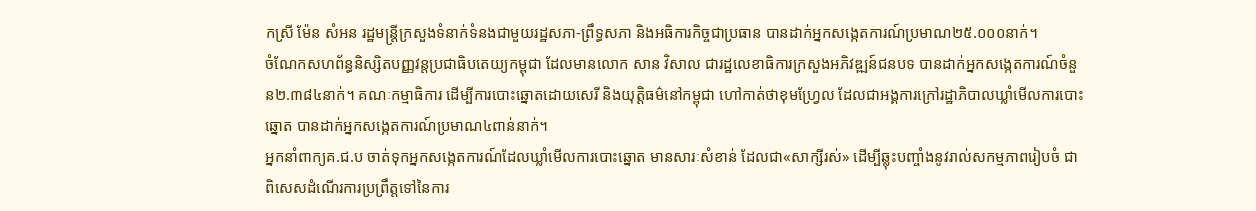កស្រី ម៉ែន សំអន រដ្ឋមន្ត្រីក្រសួងទំនាក់ទំនងជាមួយរដ្ឋសភា-ព្រឹទ្ធសភា និងអធិការកិច្ចជាប្រធាន បានដាក់អ្នកសង្កេតការណ៍ប្រមាណ២៥.០០០នាក់។
ចំណែកសហព័ន្ធនិស្សិតបញ្ញវន្តប្រជាធិបតេយ្យកម្ពុជា ដែលមានលោក សាន វិសាល ជារដ្ឋលេខាធិការក្រសួងអភិវឌ្ឍន៍ជនបទ បានដាក់អ្នកសង្កេតការណ៍ចំនួន២.៣៨៤នាក់។ គណៈកម្មាធិការ ដើម្បីការបោះឆ្នោតដោយសេរី និងយុត្តិធម៌នៅកម្ពុជា ហៅកាត់ថាខុមហ្វ្រែល ដែលជាអង្គការក្រៅរដ្ឋាភិបាលឃ្លាំមើលការបោះឆ្នោត បានដាក់អ្នកសង្កេតការណ៍ប្រមាណ៤ពាន់នាក់។
អ្នកនាំពាក្យគ.ជ.ប ចាត់ទុកអ្នកសង្កេតការណ៍ដែលឃ្លាំមើលការបោះឆ្នោត មានសារៈសំខាន់ ដែលជា«សាក្សីរស់» ដើម្បីឆ្លុះបញ្ចាំងនូវរាល់សកម្មភាពរៀបចំ ជាពិសេសដំណើរការប្រព្រឹត្តទៅនៃការ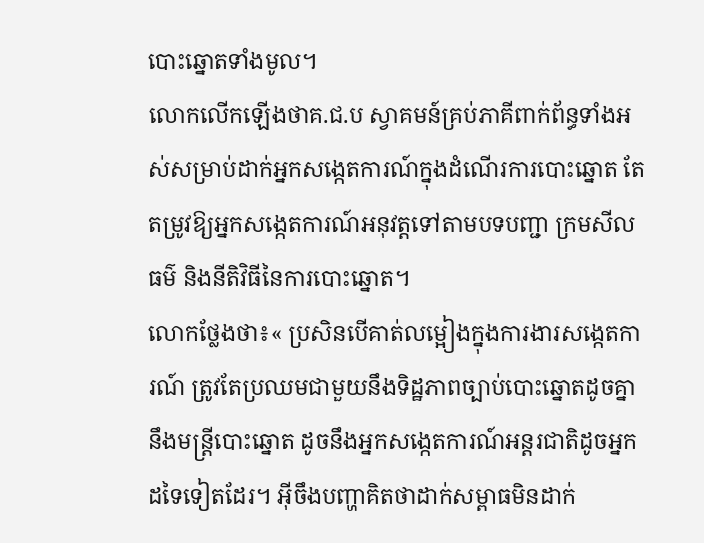បោះឆ្នោតទាំងមូល។
លោកលើកឡើងថាគ.ជ.ប ស្វាគមន៍គ្រប់ភាគីពាក់ព័ន្ធទាំងអស់សម្រាប់ដាក់អ្នកសង្កេតការណ៍ក្នុងដំណើរការបោះឆ្នោត តែតម្រូវឱ្យអ្នកសង្កេតការណ៍អនុវត្តទៅតាមបទបញ្ជា ក្រមសីលធម៌ និងនីតិវិធីនៃការបោះឆ្នោត។
លោកថ្លែងថា៖« ប្រសិនបើគាត់លម្អៀងក្នុងការងារសង្កេតការណ៍ ត្រូវតែប្រឈមជាមួយនឹងទិដ្ឋភាពច្បាប់បោះឆ្នោតដូចគ្នានឹងមន្រ្ដីបោះឆ្នោត ដូចនឹងអ្នកសង្កេតការណ៍អន្ដរជាតិដូចអ្នកដទៃទៀតដែរ។ អ៊ីចឹងបញ្ហាគិតថាដាក់សម្ពាធមិនដាក់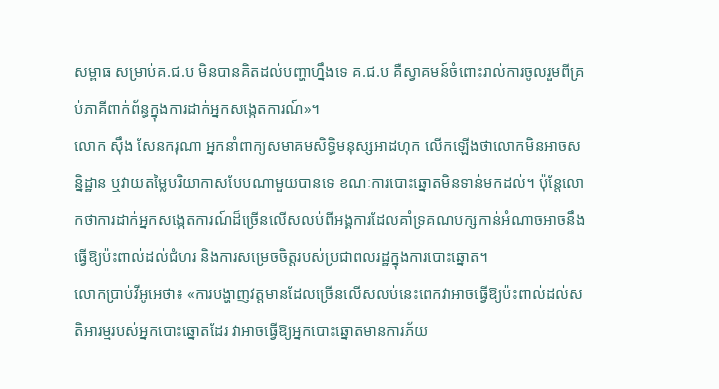សម្ពាធ សម្រាប់គ.ជ.ប មិនបានគិតដល់បញ្ហាហ្នឹងទេ គ.ជ.ប គឺស្វាគមន៍ចំពោះរាល់ការចូលរួមពីគ្រប់ភាគីពាក់ព័ន្ធក្នុងការដាក់អ្នកសង្កេតការណ៍»។
លោក ស៊ឹង សែនករុណា អ្នកនាំពាក្យសមាគមសិទ្ធិមនុស្សអាដហុក លើកឡើងថាលោកមិនអាចសន្និដ្ឋាន ឬវាយតម្លៃបរិយាកាសបែបណាមួយបានទេ ខណៈការបោះឆ្នោតមិនទាន់មកដល់។ ប៉ុន្តែលោកថាការដាក់អ្នកសង្កេតការណ៍ដ៏ច្រើនលើសលប់ពីអង្គការដែលគាំទ្រគណបក្សកាន់អំណាចអាចនឹងធ្វើឱ្យប៉ះពាល់ដល់ជំហរ និងការសម្រេចចិត្តរបស់ប្រជាពលរដ្ឋក្នុងការបោះឆ្នោត។
លោកប្រាប់វីអូអេថា៖ «ការបង្ហាញវត្តមានដែលច្រើនលើសលប់នេះពេកវាអាចធ្វើឱ្យប៉ះពាល់ដល់សតិអារម្មរបស់អ្នកបោះឆ្នោតដែរ វាអាចធ្វើឱ្យអ្នកបោះឆ្នោតមានការភ័យ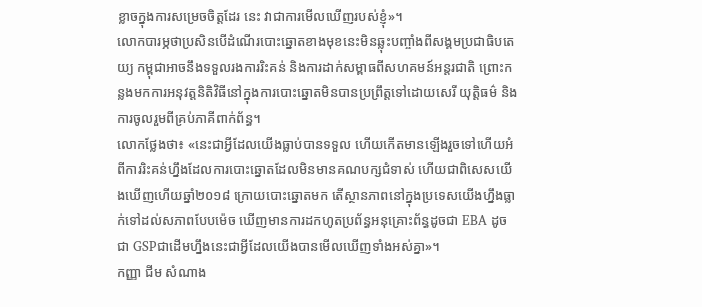ខ្លាចក្នុងការសម្រេចចិត្តដែរ នេះ វាជាការមើលឃើញរបស់ខ្ញុំ»។
លោកបារម្ភថាប្រសិនបើដំណើរបោះឆ្នោតខាងមុខនេះមិនឆ្លុះបញ្ចាំងពីសង្គមប្រជាធិបតេយ្យ កម្ពុជាអាចនឹងទទួលរងការរិះគន់ និងការដាក់សម្ពាធពីសហគមន៍អន្ដរជាតិ ព្រោះកន្លងមកការអនុវត្តនិតិវិធីនៅក្នុងការបោះឆ្នោតមិនបានប្រព្រឹត្តទៅដោយសេរី យុត្តិធម៌ និងការចូលរួមពីគ្រប់ភាគីពាក់ព័ន្ធ។
លោកថ្លែងថា៖ «នេះជាអ្វីដែលយើងធ្លាប់បានទទួល ហើយកើតមានឡើងរួចទៅហើយអំពីការរិះគន់ហ្នឹងដែលការបោះឆ្នោតដែលមិនមានគណបក្សជំទាស់ ហើយជាពិសេសយើងឃើញហើយឆ្នាំ២០១៨ ក្រោយបោះឆ្នោតមក តើស្ថានភាពនៅក្នុងប្រទេសយើងហ្នឹងធ្លាក់ទៅដល់សភាពបែបម៉េច ឃើញមានការដកហូតប្រព័ន្ធអនុគ្រោះព័ន្ធដូចជា EBA ដូចជា GSPជាដើមហ្នឹងនេះជាអ្វីដែលយើងបានមើលឃើញទាំងអស់គ្នា»។
កញ្ញា ជីម សំណាង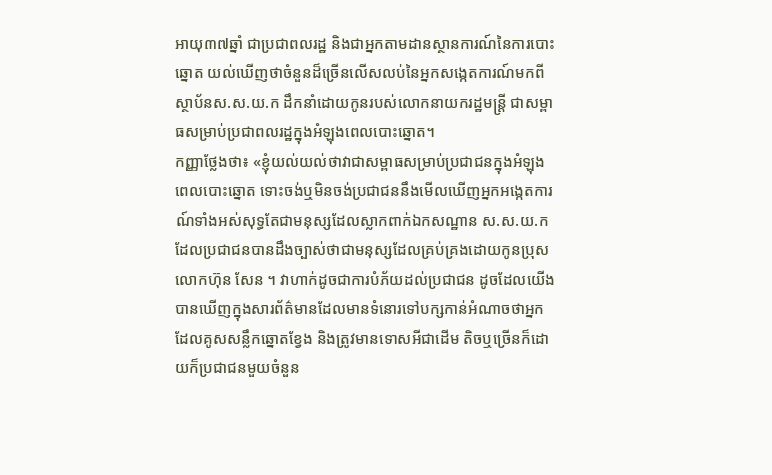អាយុ៣៧ឆ្នាំ ជាប្រជាពលរដ្ឋ និងជាអ្នកតាមដានស្ថានការណ៍នៃការបោះឆ្នោត យល់ឃើញថាចំនួនដ៏ច្រើនលើសលប់នៃអ្នកសង្កេតការណ៍មកពីស្ថាប័នស.ស.យ.ក ដឹកនាំដោយកូនរបស់លោកនាយករដ្ឋមន្រ្តី ជាសម្ពាធសម្រាប់ប្រជាពលរដ្ឋក្នុងអំឡុងពេលបោះឆ្នោត។
កញ្ញាថ្លែងថា៖ «ខ្ញុំយល់យល់ថាវាជាសម្ពាធសម្រាប់ប្រជាជនក្នុងអំឡុងពេលបោះឆ្នោត ទោះចង់ឬមិនចង់ប្រជាជននឹងមើលឃើញអ្នកអង្កេតការណ៍ទាំងអស់សុទ្ធតែជាមនុស្សដែលស្លាកពាក់ឯកសណ្ឋាន ស.ស.យ.ក ដែលប្រជាជនបានដឹងច្បាស់ថាជាមនុស្សដែលគ្រប់គ្រងដោយកូនប្រុសលោកហ៊ុន សែន ។ វាហាក់ដូចជាការបំភ័យដល់ប្រជាជន ដូចដែលយើងបានឃើញក្នុងសារព័ត៌មានដែលមានទំនោរទៅបក្សកាន់អំណាចថាអ្នកដែលគូសសន្លឹកឆ្នោតខ្វែង និងត្រូវមានទោសអីជាដើម តិចឬច្រើនក៏ដោយក៏ប្រជាជនមួយចំនួន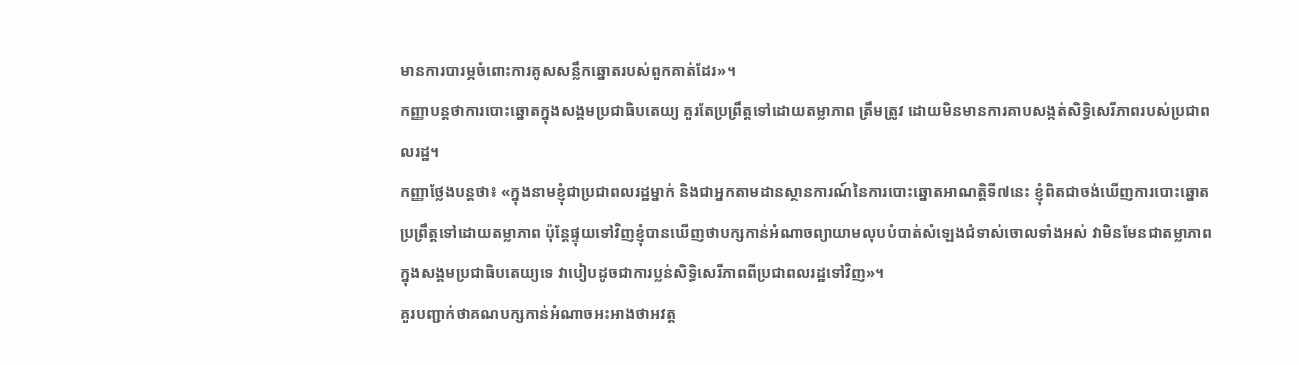មានការបារម្ភចំពោះការគូសសន្លឹកឆ្នោតរបស់ពួកគាត់ដែរ»។
កញ្ញាបន្ដថាការបោះឆ្នោតក្នុងសង្គមប្រជាធិបតេយ្យ គួរតែប្រព្រឹត្តទៅដោយតម្លាភាព ត្រឹមត្រូវ ដោយមិនមានការគាបសង្កត់សិទ្ធិសេរីភាពរបស់ប្រជាពលរដ្ឋ។
កញ្ញាថ្លែងបន្តថា៖ «ក្នុងនាមខ្ញុំជាប្រជាពលរដ្ឋម្នាក់ និងជាអ្នកតាមដានស្ថានការណ៍នៃការបោះឆ្នោតអាណត្តិទី៧នេះ ខ្ញុំពិតជាចង់ឃើញការបោះឆ្នោតប្រព្រឹត្តទៅដោយតម្លាភាព ប៉ុន្តែផ្ទុយទៅវិញខ្ញុំបានឃើញថាបក្សកាន់អំណាចព្យាយាមលុបបំបាត់សំឡេងជំទាស់ចោលទាំងអស់ វាមិនមែនជាតម្លាភាពក្នុងសង្គមប្រជាធិបតេយ្យទេ វាបៀបដូចជាការប្លន់សិទ្ធិសេរីភាពពីប្រជាពលរដ្ឋទៅវិញ»។
គួរបញ្ជាក់ថាគណបក្សកាន់អំណាចអះអាងថាអវត្ត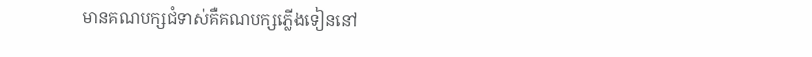មានគណបក្សជំទាស់គឺគណបក្សភ្លើងទៀននៅ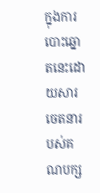ក្នុងការបោះឆ្នោតនេះដោយសារចេតនារបស់គណបក្ស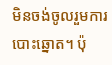មិនចង់ចូលរួមការបោះឆ្នោត។ ប៉ុ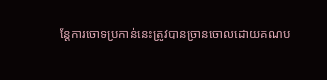ន្តែការចោទប្រកាន់នេះត្រូវបានច្រានចោលដោយគណប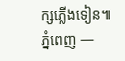ក្សភ្លើងទៀន៕
ភ្នំពេញ —